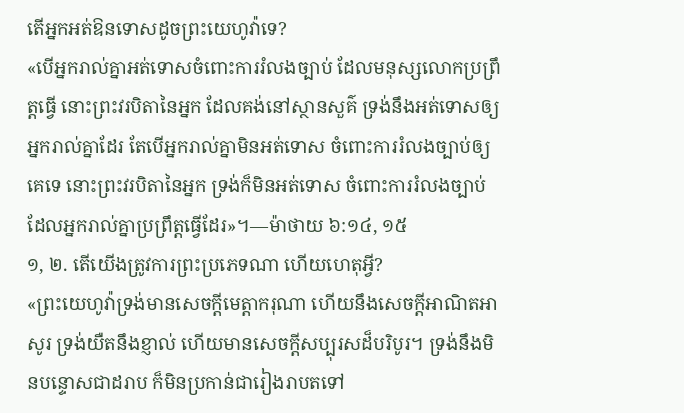តើអ្នកអត់ឱនទោសដូចព្រះយេហូវ៉ាទេ?
«បើអ្នករាល់គ្នាអត់ទោសចំពោះការរំលងច្បាប់ ដែលមនុស្សលោកប្រព្រឹត្តធ្វើ នោះព្រះវរបិតានៃអ្នក ដែលគង់នៅស្ថានសួគ៌ ទ្រង់នឹងអត់ទោសឲ្យអ្នករាល់គ្នាដែរ តែបើអ្នករាល់គ្នាមិនអត់ទោស ចំពោះការរំលងច្បាប់ឲ្យគេទេ នោះព្រះវរបិតានៃអ្នក ទ្រង់ក៏មិនអត់ទោស ចំពោះការរំលងច្បាប់ ដែលអ្នករាល់គ្នាប្រព្រឹត្តធ្វើដែរ»។—ម៉ាថាយ ៦:១៤, ១៥
១, ២. តើយើងត្រូវការព្រះប្រភេទណា ហើយហេតុអ្វី?
«ព្រះយេហូវ៉ាទ្រង់មានសេចក្ដីមេត្ដាករុណា ហើយនឹងសេចក្ដីអាណិតអាសូរ ទ្រង់យឺតនឹងខ្ញាល់ ហើយមានសេចក្ដីសប្បុរសដ៏បរិបូរ។ ទ្រង់នឹងមិនបន្ទោសជាដរាប ក៏មិនប្រកាន់ជារៀងរាបតទៅ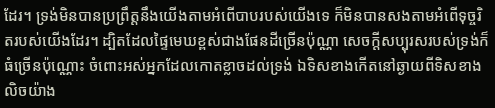ដែរ។ ទ្រង់មិនបានប្រព្រឹត្តនឹងយើងតាមអំពើបាបរបស់យើងទេ ក៏មិនបានសងតាមអំពើទុច្ចរិតរបស់យើងដែរ។ ដ្បិតដែលផ្ទៃមេឃខ្ពស់ជាងផែនដីច្រើនប៉ុណ្ណា សេចក្ដីសប្បុរសរបស់ទ្រង់ក៏ធំច្រើនប៉ុណ្ណោះ ចំពោះអស់អ្នកដែលកោតខ្លាចដល់ទ្រង់ ឯទិសខាងកើតនៅឆ្ងាយពីទិសខាងលិចយ៉ាង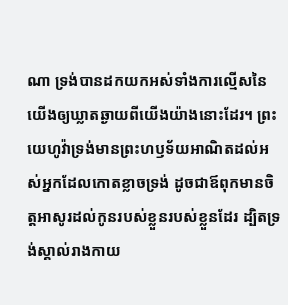ណា ទ្រង់បានដកយកអស់ទាំងការល្មើសនៃយើងឲ្យឃ្លាតឆ្ងាយពីយើងយ៉ាងនោះដែរ។ ព្រះយេហូវ៉ាទ្រង់មានព្រះហឫទ័យអាណិតដល់អស់អ្នកដែលកោតខ្លាចទ្រង់ ដូចជាឪពុកមានចិត្តអាសូរដល់កូនរបស់ខ្លួនរបស់ខ្លួនដែរ ដ្បិតទ្រង់ស្គាល់រាងកាយ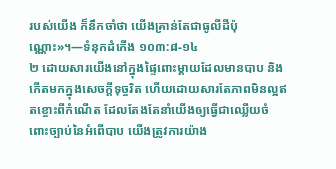របស់យើង ក៏នឹកចាំថា យើងគ្រាន់តែជាធូលីដីប៉ុណ្ណោះ»។—ទំនុកដំកើង ១០៣:៨-១៤
២ ដោយសារយើងនៅក្នុងផ្ទៃពោះម្ដាយដែលមានបាប និងកើតមកក្នុងសេចក្ដីទុច្ចរិត ហើយដោយសារតែភាពមិនល្អឥតខ្ចោះពីកំណើត ដែលតែងតែនាំយើងឲ្យធ្វើជាឈ្លើយចំពោះច្បាប់នៃអំពើបាប យើងត្រូវការយ៉ាង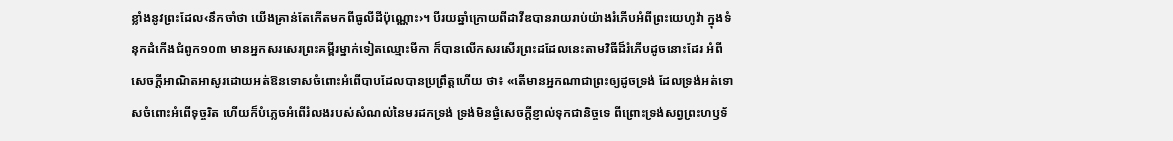ខ្លាំងនូវព្រះដែល‹នឹកចាំថា យើងគ្រាន់តែកើតមកពីធូលីដីប៉ុណ្ណោះ›។ បីរយឆ្នាំក្រោយពីដាវីឌបានរាយរាប់យ៉ាងរំភើបអំពីព្រះយេហូវ៉ា ក្នុងទំនុកដំកើងជំពូក១០៣ មានអ្នកសរសេរព្រះគម្ពីរម្នាក់ទៀតឈ្មោះមីកា ក៏បានលើកសរសើរព្រះដដែលនេះតាមវិធីដ៏រំភើបដូចនោះដែរ អំពីសេចក្ដីអាណិតអាសូរដោយអត់ឱនទោសចំពោះអំពើបាបដែលបានប្រព្រឹត្តហើយ ថា៖ «តើមានអ្នកណាជាព្រះឲ្យដូចទ្រង់ ដែលទ្រង់អត់ទោសចំពោះអំពើទុច្ចរិត ហើយក៏បំភ្លេចអំពើរំលងរបស់សំណល់នៃមរដកទ្រង់ ទ្រង់មិនផ្ងំសេចក្ដីខ្ញាល់ទុកជានិច្ចទេ ពីព្រោះទ្រង់សព្វព្រះហឫទ័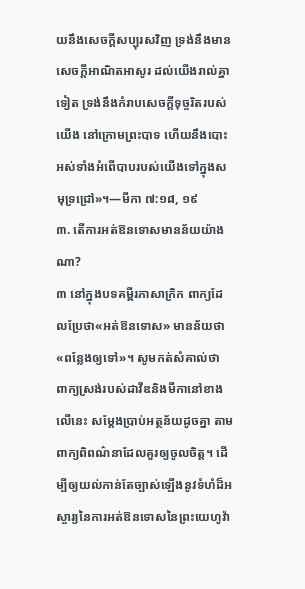យនឹងសេចក្ដីសប្បុរសវិញ ទ្រង់នឹងមានសេចក្ដីអាណិតអាសូរ ដល់យើងរាល់គ្នាទៀត ទ្រង់នឹងកំរាបសេចក្ដីទុច្ចរិតរបស់យើង នៅក្រោមព្រះបាទ ហើយនឹងបោះអស់ទាំងអំពើបាបរបស់យើងទៅក្នុងសមុទ្រជ្រៅ»។—មីកា ៧:១៨, ១៩
៣. តើការអត់ឱនទោសមានន័យយ៉ាងណា?
៣ នៅក្នុងបទគម្ពីរភាសាក្រិក ពាក្យដែលប្រែថា«អត់ឱនទោស» មានន័យថា «ពន្លែងឲ្យទៅ»។ សូមកត់សំគាល់ថា ពាក្យស្រង់របស់ដាវីឌនិងមីកានៅខាងលើនេះ សម្ដែងប្រាប់អត្ថន័យដូចគ្នា តាមពាក្យពិពណ៌នាដែលគួរឲ្យចូលចិត្ត។ ដើម្បីឲ្យយល់កាន់តែច្បាស់ឡើងនូវទំហំដ៏អស្ចារ្យនៃការអត់ឱនទោសនៃព្រះយេហូវ៉ា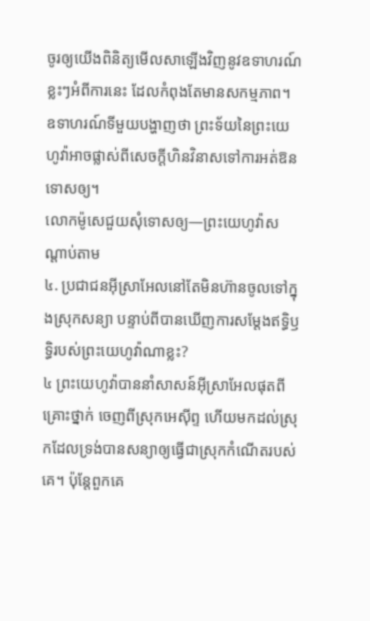ចូរឲ្យយើងពិនិត្យមើលសាឡើងវិញនូវឧទាហរណ៍ខ្លះៗអំពីការនេះ ដែលកំពុងតែមានសកម្មភាព។ ឧទាហរណ៍ទីមួយបង្ហាញថា ព្រះទ័យនៃព្រះយេហូវ៉ាអាចផ្លាស់ពីសេចក្ដីហិនវិនាសទៅការអត់ឱនទោសឲ្យ។
លោកម៉ូសេជួយសុំទោសឲ្យ—ព្រះយេហូវ៉ាសណ្ដាប់តាម
៤. ប្រជាជនអ៊ីស្រាអែលនៅតែមិនហ៊ានចូលទៅក្នុងស្រុកសន្យា បន្ទាប់ពីបានឃើញការសម្ដែងឥទ្ធិឫទ្ធិរបស់ព្រះយេហូវ៉ាណាខ្លះ?
៤ ព្រះយេហូវ៉ាបាននាំសាសន៍អ៊ីស្រាអែលផុតពីគ្រោះថ្នាក់ ចេញពីស្រុកអេស៊ីព្ទ ហើយមកដល់ស្រុកដែលទ្រង់បានសន្យាឲ្យធ្វើជាស្រុកកំណើតរបស់គេ។ ប៉ុន្តែពួកគេ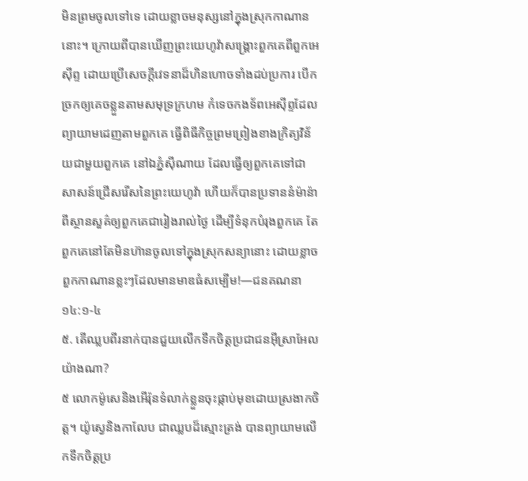មិនព្រមចូលទៅទេ ដោយខ្លាចមនុស្សនៅក្នុងស្រុកកាណាននោះ។ ក្រោយពីបានឃើញព្រះយេហូវ៉ាសង្គ្រោះពួកគេពីពួកអេស៊ីព្ទ ដោយប្រើសេចក្ដីវេទនាដ៏ហិនហោចទាំងដប់ប្រការ បើកច្រកឲ្យគេចខ្លួនតាមសមុទ្រក្រហម កំទេចកងទ័ពអេស៊ីព្ទដែលព្យាយាមដេញតាមពួកគេ ធ្វើពិធីកិច្ចព្រមព្រៀងខាងក្រិត្យវិន័យជាមួយពួកគេ នៅឯភ្នំស៊ីណាយ ដែលធ្វើឲ្យពួកគេទៅជាសាសន៍ជ្រើសរើសនៃព្រះយេហូវ៉ា ហើយក៏បានប្រទាននំម៉ាន៉ាពីស្ថានសួគ៌ឲ្យពួកគេជារៀងរាល់ថ្ងៃ ដើម្បីទំនុកបំរុងពួកគេ តែពួកគេនៅតែមិនហ៊ានចូលទៅក្នុងស្រុកសន្យានោះ ដោយខ្លាចពួកកាណានខ្លះៗដែលមានមាឌធំសម្បើម!—ជនគណនា ១៤:១-៤
៥. តើឈ្លបពីរនាក់បានជួយលើកទឹកចិត្តប្រជាជនអ៊ីស្រាអែលយ៉ាងណា?
៥ លោកម៉ូសេនិងអើរ៉ុនទំលាក់ខ្លួនចុះផ្កាប់មុខដោយស្រងាកចិត្ត។ យ៉ូស្វេនិងកាលែប ជាឈ្លបដ៏ស្មោះត្រង់ បានព្យាយាមលើកទឹកចិត្តប្រ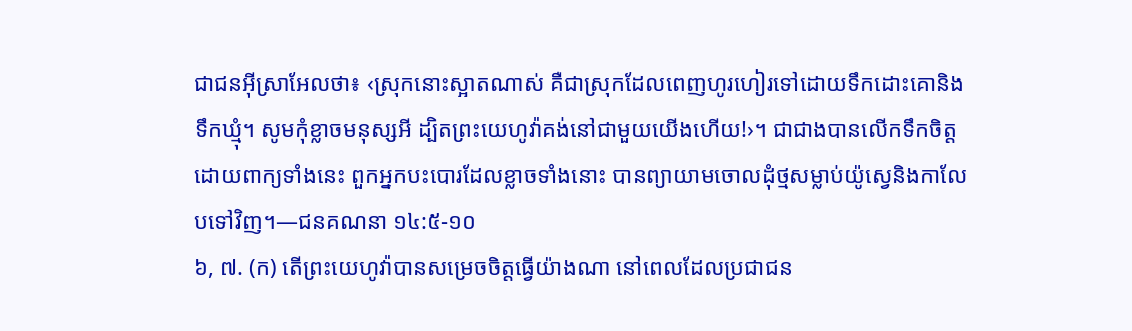ជាជនអ៊ីស្រាអែលថា៖ ‹ស្រុកនោះស្អាតណាស់ គឺជាស្រុកដែលពេញហូរហៀរទៅដោយទឹកដោះគោនិងទឹកឃ្មុំ។ សូមកុំខ្លាចមនុស្សអី ដ្បិតព្រះយេហូវ៉ាគង់នៅជាមួយយើងហើយ!›។ ជាជាងបានលើកទឹកចិត្តដោយពាក្យទាំងនេះ ពួកអ្នកបះបោរដែលខ្លាចទាំងនោះ បានព្យាយាមចោលដុំថ្មសម្លាប់យ៉ូស្វេនិងកាលែបទៅវិញ។—ជនគណនា ១៤:៥-១០
៦, ៧. (ក) តើព្រះយេហូវ៉ាបានសម្រេចចិត្តធ្វើយ៉ាងណា នៅពេលដែលប្រជាជន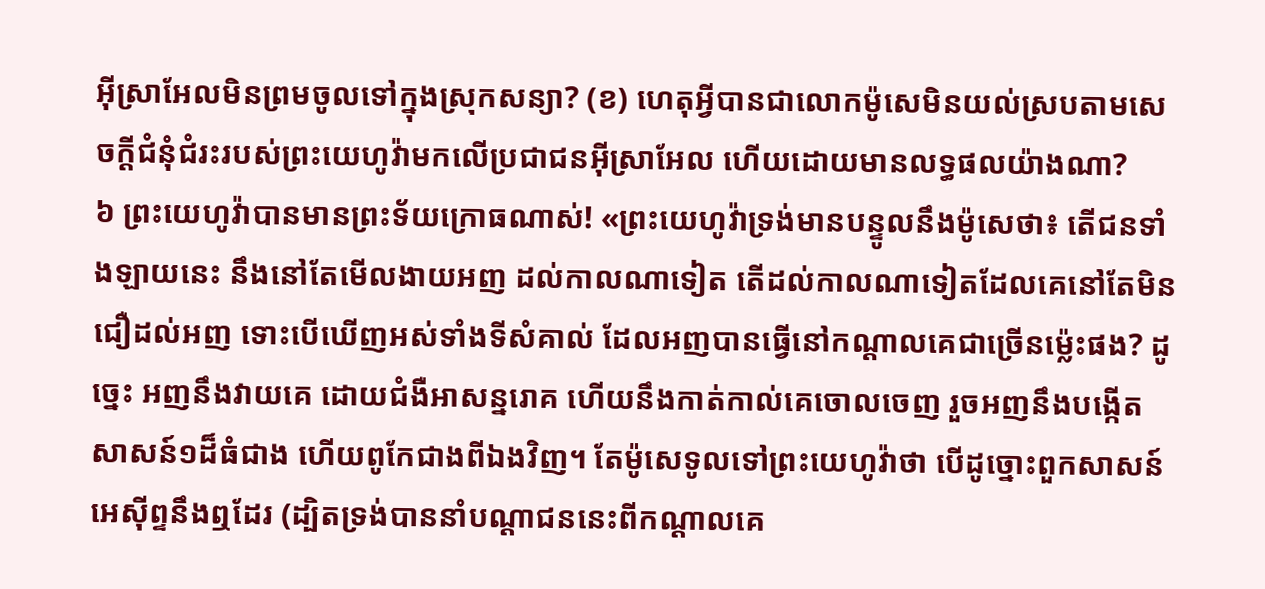អ៊ីស្រាអែលមិនព្រមចូលទៅក្នុងស្រុកសន្យា? (ខ) ហេតុអ្វីបានជាលោកម៉ូសេមិនយល់ស្របតាមសេចក្ដីជំនុំជំរះរបស់ព្រះយេហូវ៉ាមកលើប្រជាជនអ៊ីស្រាអែល ហើយដោយមានលទ្ធផលយ៉ាងណា?
៦ ព្រះយេហូវ៉ាបានមានព្រះទ័យក្រោធណាស់! «ព្រះយេហូវ៉ាទ្រង់មានបន្ទូលនឹងម៉ូសេថា៖ តើជនទាំងឡាយនេះ នឹងនៅតែមើលងាយអញ ដល់កាលណាទៀត តើដល់កាលណាទៀតដែលគេនៅតែមិនជឿដល់អញ ទោះបើឃើញអស់ទាំងទីសំគាល់ ដែលអញបានធ្វើនៅកណ្ដាលគេជាច្រើនម្ល៉េះផង? ដូច្នេះ អញនឹងវាយគេ ដោយជំងឺអាសន្នរោគ ហើយនឹងកាត់កាល់គេចោលចេញ រួចអញនឹងបង្កើតសាសន៍១ដ៏ធំជាង ហើយពូកែជាងពីឯងវិញ។ តែម៉ូសេទូលទៅព្រះយេហូវ៉ាថា បើដូច្នោះពួកសាសន៍អេស៊ីព្ទនឹងឮដែរ (ដ្បិតទ្រង់បាននាំបណ្ដាជននេះពីកណ្ដាលគេ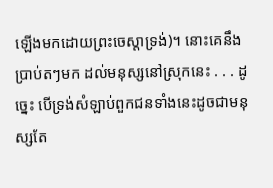ឡើងមកដោយព្រះចេស្ដាទ្រង់)។ នោះគេនឹងប្រាប់តៗមក ដល់មនុស្សនៅស្រុកនេះ . . . ដូច្នេះ បើទ្រង់សំឡាប់ពួកជនទាំងនេះដូចជាមនុស្សតែ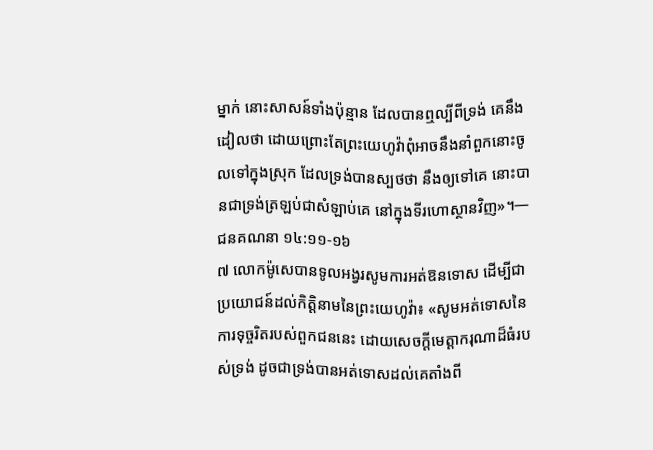ម្នាក់ នោះសាសន៍ទាំងប៉ុន្មាន ដែលបានឮល្បីពីទ្រង់ គេនឹងដៀលថា ដោយព្រោះតែព្រះយេហូវ៉ាពុំអាចនឹងនាំពួកនោះចូលទៅក្នុងស្រុក ដែលទ្រង់បានស្បថថា នឹងឲ្យទៅគេ នោះបានជាទ្រង់ត្រឡប់ជាសំឡាប់គេ នៅក្នុងទីរហោស្ថានវិញ»។—ជនគណនា ១៤:១១-១៦
៧ លោកម៉ូសេបានទូលអង្វរសូមការអត់ឱនទោស ដើម្បីជាប្រយោជន៍ដល់កិត្ដិនាមនៃព្រះយេហូវ៉ា៖ «សូមអត់ទោសនៃការទុច្ចរិតរបស់ពួកជននេះ ដោយសេចក្ដីមេត្ដាករុណាដ៏ធំរបស់ទ្រង់ ដូចជាទ្រង់បានអត់ទោសដល់គេតាំងពី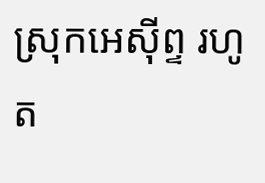ស្រុកអេស៊ីព្ទ រហូត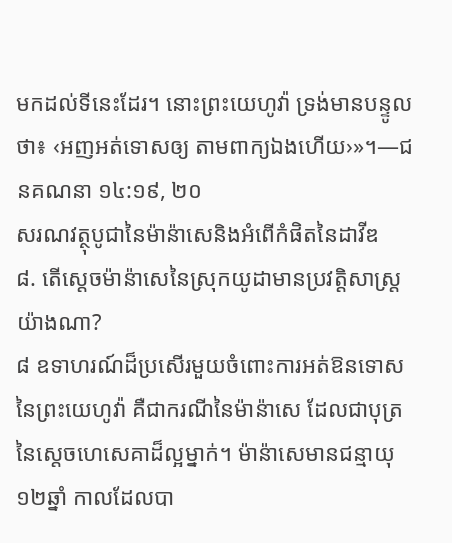មកដល់ទីនេះដែរ។ នោះព្រះយេហូវ៉ា ទ្រង់មានបន្ទូលថា៖ ‹អញអត់ទោសឲ្យ តាមពាក្យឯងហើយ›»។—ជនគណនា ១៤:១៩, ២០
សរណវត្ថុបូជានៃម៉ាន៉ាសេនិងអំពើកំផិតនៃដាវីឌ
៨. តើស្តេចម៉ាន៉ាសេនៃស្រុកយូដាមានប្រវត្ដិសាស្ត្រយ៉ាងណា?
៨ ឧទាហរណ៍ដ៏ប្រសើរមួយចំពោះការអត់ឱនទោសនៃព្រះយេហូវ៉ា គឺជាករណីនៃម៉ាន៉ាសេ ដែលជាបុត្រនៃស្តេចហេសេគាដ៏ល្អម្នាក់។ ម៉ាន៉ាសេមានជន្មាយុ១២ឆ្នាំ កាលដែលបា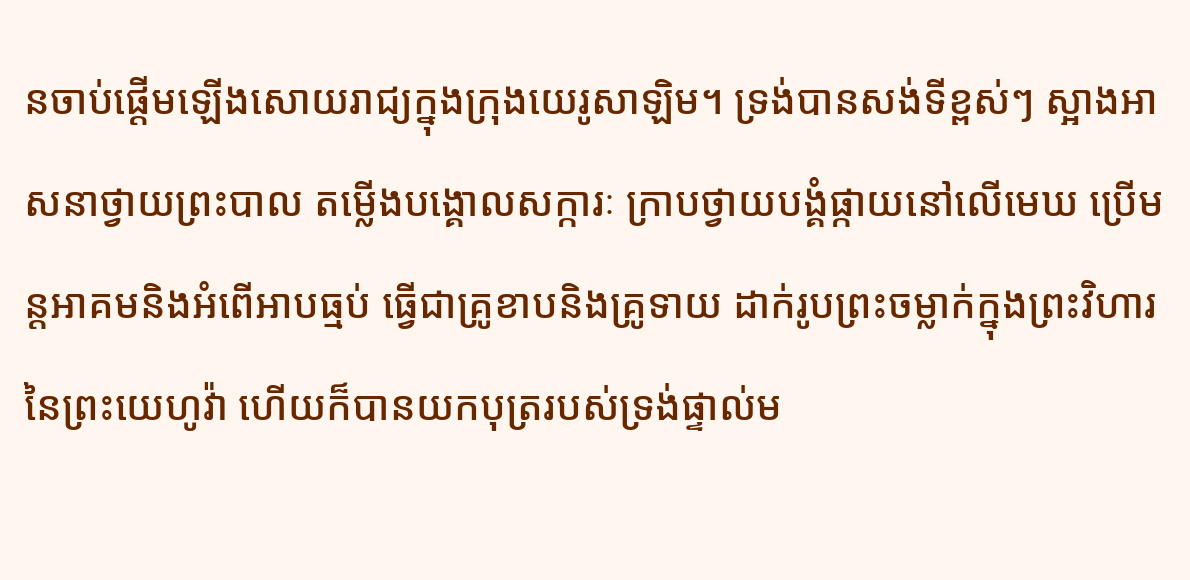នចាប់ផ្ដើមឡើងសោយរាជ្យក្នុងក្រុងយេរូសាឡិម។ ទ្រង់បានសង់ទីខ្ពស់ៗ ស្អាងអាសនាថ្វាយព្រះបាល តម្លើងបង្គោលសក្ការៈ ក្រាបថ្វាយបង្គំផ្កាយនៅលើមេឃ ប្រើមន្តអាគមនិងអំពើអាបធ្មប់ ធ្វើជាគ្រូខាបនិងគ្រូទាយ ដាក់រូបព្រះចម្លាក់ក្នុងព្រះវិហារនៃព្រះយេហូវ៉ា ហើយក៏បានយកបុត្ររបស់ទ្រង់ផ្ទាល់ម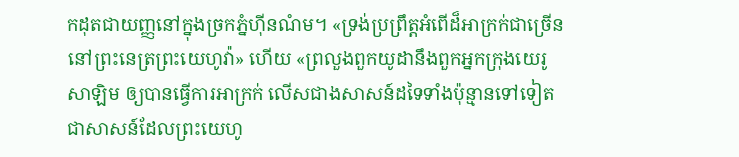កដុតជាយញ្ញនៅក្នុងច្រកភ្នំហ៊ីនណំម។ «ទ្រង់ប្រព្រឹត្តអំពើដ៏អាក្រក់ជាច្រើន នៅព្រះនេត្រព្រះយេហូវ៉ា» ហើយ «ព្រលួងពួកយូដានឹងពួកអ្នកក្រុងយេរូសាឡិម ឲ្យបានធ្វើការអាក្រក់ លើសជាងសាសន៍ដទៃទាំងប៉ុន្មានទៅទៀត ជាសាសន៍ដែលព្រះយេហូ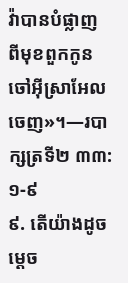វ៉ាបានបំផ្លាញ ពីមុខពួកកូនចៅអ៊ីស្រាអែលចេញ»។—របាក្សត្រទី២ ៣៣:១-៩
៩. តើយ៉ាងដូចម្ដេច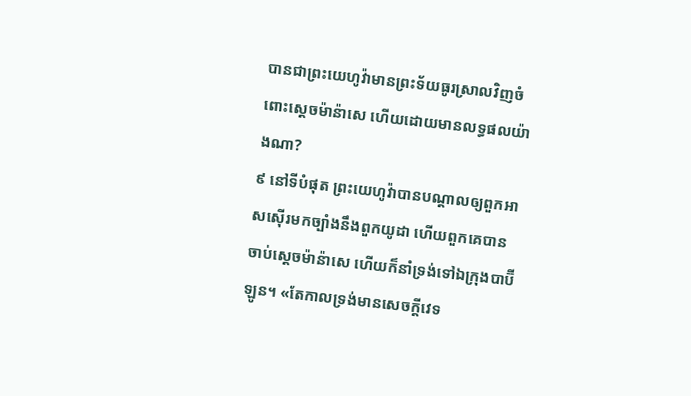បានជាព្រះយេហូវ៉ាមានព្រះទ័យធូរស្រាលវិញចំពោះស្តេចម៉ាន៉ាសេ ហើយដោយមានលទ្ធផលយ៉ាងណា?
៩ នៅទីបំផុត ព្រះយេហូវ៉ាបានបណ្ដាលឲ្យពួកអាសស៊ើរមកច្បាំងនឹងពួកយូដា ហើយពួកគេបានចាប់ស្តេចម៉ាន៉ាសេ ហើយក៏នាំទ្រង់ទៅឯក្រុងបាប៊ីឡូន។ «តែកាលទ្រង់មានសេចក្ដីវេទ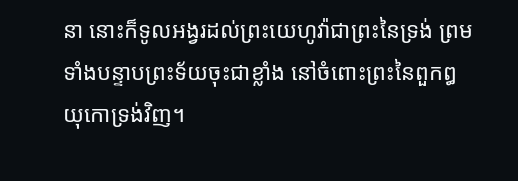នា នោះក៏ទូលអង្វរដល់ព្រះយេហូវ៉ាជាព្រះនៃទ្រង់ ព្រមទាំងបន្ទាបព្រះទ័យចុះជាខ្លាំង នៅចំពោះព្រះនៃពួកឰយុកោទ្រង់វិញ។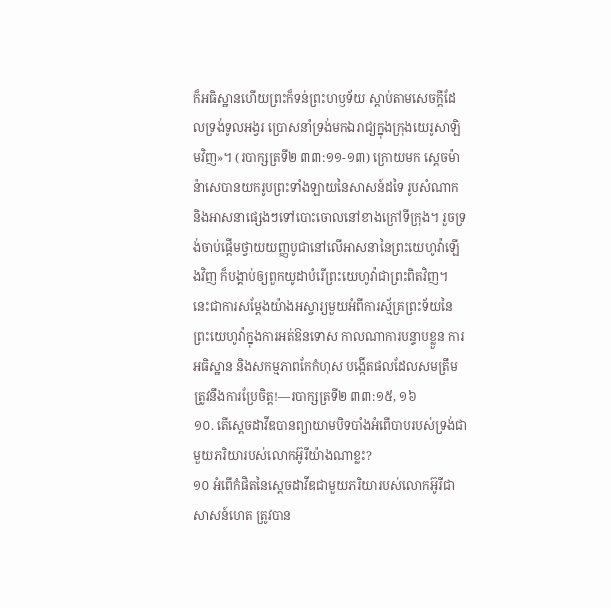ក៏អធិស្ឋានហើយព្រះក៏ទន់ព្រះហឫទ័យ ស្ដាប់តាមសេចក្ដីដែលទ្រង់ទូលអង្វរ ប្រោសនាំទ្រង់មកឯរាជ្យក្នុងក្រុងយេរូសាឡិមវិញ»។ (របាក្សត្រទី២ ៣៣:១១-១៣) ក្រោយមក ស្តេចម៉ាន៉ាសេបានយករូបព្រះទាំងឡាយនៃសាសន៍ដទៃ រូបសំណាក និងអាសនាផ្សេងៗទៅបោះចោលនៅខាងក្រៅទីក្រុង។ រួចទ្រង់ចាប់ផ្ដើមថ្វាយយញ្ញបូជានៅលើអាសនានៃព្រះយេហូវ៉ាឡើងវិញ ក៏បង្គាប់ឲ្យពួកយូដាបំរើព្រះយេហូវ៉ាជាព្រះពិតវិញ។ នេះជាការសម្ដែងយ៉ាងអស្ចារ្យមួយអំពីការស្ម័គ្រព្រះទ័យនៃព្រះយេហូវ៉ាក្នុងការអត់ឱនទោស កាលណាការបន្ទាបខ្លួន ការអធិស្ឋាន និងសកម្មភាពកែកំហុស បង្កើតផលដែលសមត្រឹមត្រូវនឹងការប្រែចិត្ត!—របាក្សត្រទី២ ៣៣:១៥, ១៦
១០. តើស្តេចដាវីឌបានព្យាយាមបិទបាំងអំពើបាបរបស់ទ្រង់ជាមួយភរិយារបស់លោកអ៊ូរីយ៉ាងណាខ្លះ?
១០ អំពើកំផិតនៃស្តេចដាវីឌជាមួយភរិយារបស់លោកអ៊ូរីជាសាសន៍ហេត ត្រូវបាន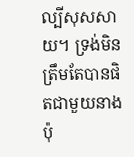ល្បីសុសសាយ។ ទ្រង់មិនត្រឹមតែបានផិតជាមួយនាងប៉ុ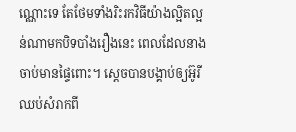ណ្ណោះទេ តែថែមទាំងរិះរកវិធីយ៉ាងល្អិតល្អន់ណាមកបិទបាំងរឿងនេះ ពេលដែលនាងចាប់មានផ្ទៃពោះ។ ស្តេចបានបង្គាប់ឲ្យអ៊ូរីឈប់សំរាកពី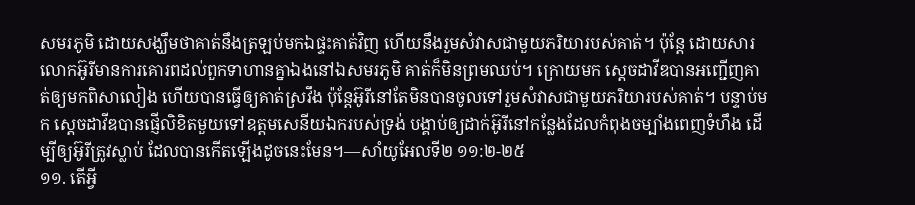សមរភូមិ ដោយសង្ឃឹមថាគាត់នឹងត្រឡប់មកឯផ្ទះគាត់វិញ ហើយនឹងរួមសំវាសជាមួយភរិយារបស់គាត់។ ប៉ុន្តែ ដោយសារលោកអ៊ូរីមានការគោរពដល់ពួកទាហានគ្នាឯងនៅឯសមរភូមិ គាត់ក៏មិនព្រមឈប់។ ក្រោយមក ស្តេចដាវីឌបានអញ្ជើញគាត់ឲ្យមកពិសាលៀង ហើយបានធ្វើឲ្យគាត់ស្រវឹង ប៉ុន្តែអ៊ូរីនៅតែមិនបានចូលទៅរួមសំវាសជាមួយភរិយារបស់គាត់។ បន្ទាប់មក ស្តេចដាវីឌបានផ្ញើលិខិតមួយទៅឧត្តមសេនីយឯករបស់ទ្រង់ បង្គាប់ឲ្យដាក់អ៊ូរីនៅកន្លែងដែលកំពុងចម្បាំងពេញទំហឹង ដើម្បីឲ្យអ៊ូរីត្រូវស្លាប់ ដែលបានកើតឡើងដូចនេះមែន។—សាំយូអែលទី២ ១១:២-២៥
១១. តើអ្វី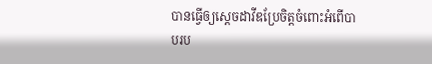បានធ្វើឲ្យស្តេចដាវីឌប្រែចិត្តចំពោះអំពើបាបរប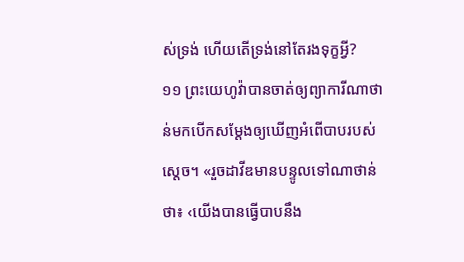ស់ទ្រង់ ហើយតើទ្រង់នៅតែរងទុក្ខអ្វី?
១១ ព្រះយេហូវ៉ាបានចាត់ឲ្យព្យាការីណាថាន់មកបើកសម្ដែងឲ្យឃើញអំពើបាបរបស់ស្តេច។ «រួចដាវីឌមានបន្ទូលទៅណាថាន់ថា៖ ‹យើងបានធ្វើបាបនឹង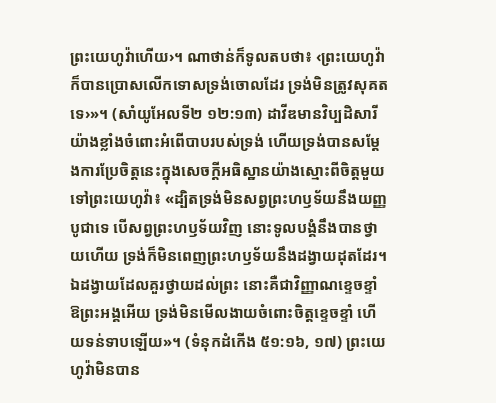ព្រះយេហូវ៉ាហើយ›។ ណាថាន់ក៏ទូលតបថា៖ ‹ព្រះយេហូវ៉ាក៏បានប្រោសលើកទោសទ្រង់ចោលដែរ ទ្រង់មិនត្រូវសុគតទេ›»។ (សាំយូអែលទី២ ១២:១៣) ដាវីឌមានវិប្បដិសារីយ៉ាងខ្លាំងចំពោះអំពើបាបរបស់ទ្រង់ ហើយទ្រង់បានសម្ដែងការប្រែចិត្តនេះក្នុងសេចក្ដីអធិស្ឋានយ៉ាងស្មោះពីចិត្តមួយទៅព្រះយេហូវ៉ា៖ «ដ្បិតទ្រង់មិនសព្វព្រះហឫទ័យនឹងយញ្ញបូជាទេ បើសព្វព្រះហឫទ័យវិញ នោះទូលបង្គំនឹងបានថ្វាយហើយ ទ្រង់ក៏មិនពេញព្រះហឫទ័យនឹងដង្វាយដុតដែរ។ ឯដង្វាយដែលគួរថ្វាយដល់ព្រះ នោះគឺជាវិញ្ញាណខ្ទេចខ្ទាំ ឱព្រះអង្គអើយ ទ្រង់មិនមើលងាយចំពោះចិត្តខ្ទេចខ្ទាំ ហើយទន់ទាបឡើយ»។ (ទំនុកដំកើង ៥១:១៦, ១៧) ព្រះយេហូវ៉ាមិនបាន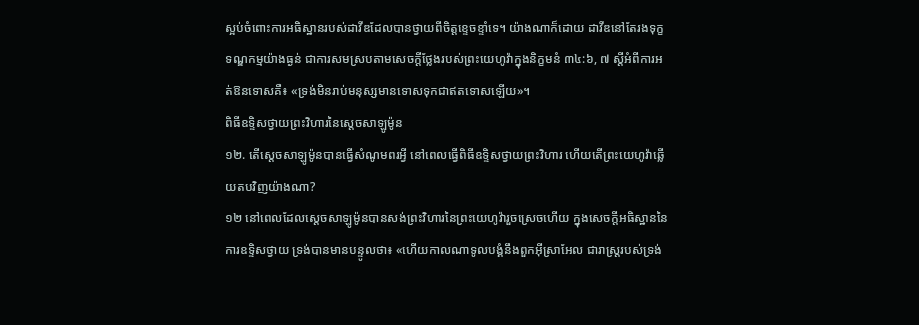ស្អប់ចំពោះការអធិស្ឋានរបស់ដាវីឌដែលបានថ្វាយពីចិត្តខ្ទេចខ្ទាំទេ។ យ៉ាងណាក៏ដោយ ដាវីឌនៅតែរងទុក្ខទណ្ឌកម្មយ៉ាងធ្ងន់ ជាការសមស្របតាមសេចក្ដីថ្លែងរបស់ព្រះយេហូវ៉ាក្នុងនិក្ខមនំ ៣៤:៦, ៧ ស្តីអំពីការអត់ឱនទោសគឺ៖ «ទ្រង់មិនរាប់មនុស្សមានទោសទុកជាឥតទោសឡើយ»។
ពិធីឧទ្ទិសថ្វាយព្រះវិហារនៃស្តេចសាឡូម៉ូន
១២. តើស្តេចសាឡូម៉ូនបានធ្វើសំណូមពរអ្វី នៅពេលធ្វើពិធីឧទ្ទិសថ្វាយព្រះវិហារ ហើយតើព្រះយេហូវ៉ាឆ្លើយតបវិញយ៉ាងណា?
១២ នៅពេលដែលស្តេចសាឡូម៉ូនបានសង់ព្រះវិហារនៃព្រះយេហូវ៉ារួចស្រេចហើយ ក្នុងសេចក្ដីអធិស្ឋាននៃការឧទ្ទិសថ្វាយ ទ្រង់បានមានបន្ទូលថា៖ «ហើយកាលណាទូលបង្គំនឹងពួកអ៊ីស្រាអែល ជារាស្ត្ររបស់ទ្រង់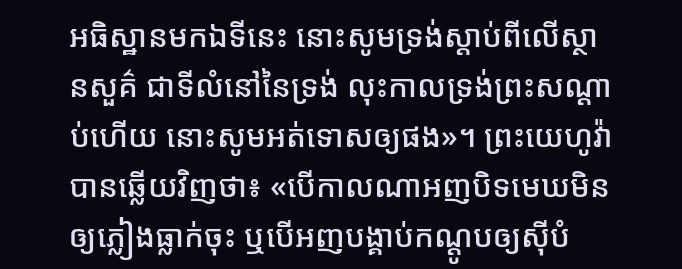អធិស្ឋានមកឯទីនេះ នោះសូមទ្រង់ស្ដាប់ពីលើស្ថានសួគ៌ ជាទីលំនៅនៃទ្រង់ លុះកាលទ្រង់ព្រះសណ្ដាប់ហើយ នោះសូមអត់ទោសឲ្យផង»។ ព្រះយេហូវ៉ាបានឆ្លើយវិញថា៖ «បើកាលណាអញបិទមេឃមិនឲ្យភ្លៀងធ្លាក់ចុះ ឬបើអញបង្គាប់កណ្ដូបឲ្យស៊ីបំ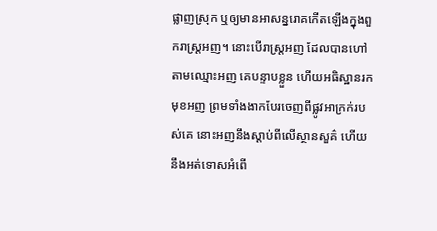ផ្លាញស្រុក ឬឲ្យមានអាសន្នរោគកើតឡើងក្នុងពួករាស្ត្រអញ។ នោះបើរាស្ត្រអញ ដែលបានហៅតាមឈ្មោះអញ គេបន្ទាបខ្លួន ហើយអធិស្ឋានរកមុខអញ ព្រមទាំងងាកបែរចេញពីផ្លូវអាក្រក់របស់គេ នោះអញនឹងស្ដាប់ពីលើស្ថានសួគ៌ ហើយនឹងអត់ទោសអំពើ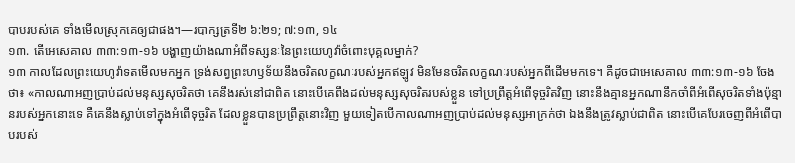បាបរបស់គេ ទាំងមើលស្រុកគេឲ្យជាផង។—របាក្សត្រទី២ ៦:២១; ៧:១៣, ១៤
១៣. តើអេសេគាល ៣៣:១៣-១៦ បង្ហាញយ៉ាងណាអំពីទស្សនៈនៃព្រះយេហូវ៉ាចំពោះបុគ្គលម្នាក់?
១៣ កាលដែលព្រះយេហូវ៉ាទតមើលមកអ្នក ទ្រង់សព្វព្រះហឫទ័យនឹងចរិតលក្ខណៈរបស់អ្នកឥឡូវ មិនមែនចរិតលក្ខណៈរបស់អ្នកពីដើមមកទេ។ គឺដូចជាអេសេគាល ៣៣:១៣-១៦ ចែងថា៖ «កាលណាអញប្រាប់ដល់មនុស្សសុចរិតថា គេនឹងរស់នៅជាពិត នោះបើគេពឹងដល់មនុស្សសុចរិតរបស់ខ្លួន ទៅប្រព្រឹត្តអំពើទុច្ចរិតវិញ នោះនឹងគ្មានអ្នកណានឹកចាំពីអំពើសុចរិតទាំងប៉ុន្មានរបស់អ្នកនោះទេ គឺគេនឹងស្លាប់ទៅក្នុងអំពើទុច្ចរិត ដែលខ្លួនបានប្រព្រឹត្តនោះវិញ មួយទៀតបើកាលណាអញប្រាប់ដល់មនុស្សអាក្រក់ថា ឯងនឹងត្រូវស្លាប់ជាពិត នោះបើគេបែរចេញពីអំពើបាបរបស់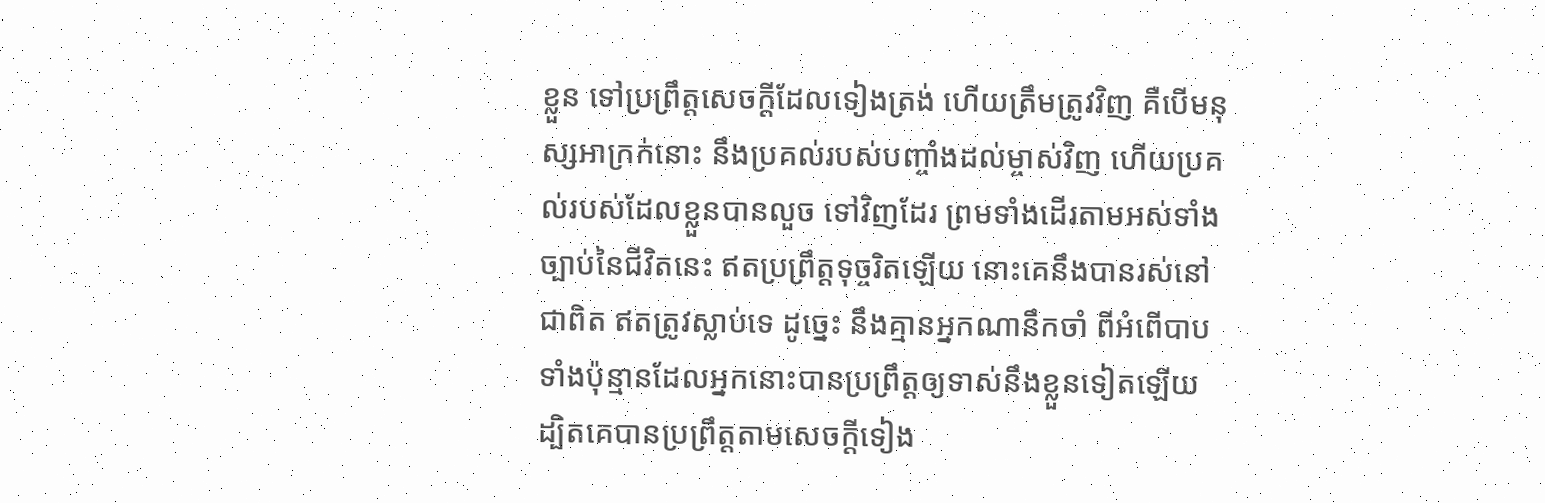ខ្លួន ទៅប្រព្រឹត្តសេចក្ដីដែលទៀងត្រង់ ហើយត្រឹមត្រូវវិញ គឺបើមនុស្សអាក្រក់នោះ នឹងប្រគល់របស់បញ្ចាំងដល់ម្ចាស់វិញ ហើយប្រគល់របស់ដែលខ្លួនបានលួច ទៅវិញដែរ ព្រមទាំងដើរតាមអស់ទាំងច្បាប់នៃជីវិតនេះ ឥតប្រព្រឹត្តទុច្ចរិតឡើយ នោះគេនឹងបានរស់នៅជាពិត ឥតត្រូវស្លាប់ទេ ដូច្នេះ នឹងគ្មានអ្នកណានឹកចាំ ពីអំពើបាបទាំងប៉ុន្មានដែលអ្នកនោះបានប្រព្រឹត្តឲ្យទាស់នឹងខ្លួនទៀតឡើយ ដ្បិតគេបានប្រព្រឹត្តតាមសេចក្ដីទៀង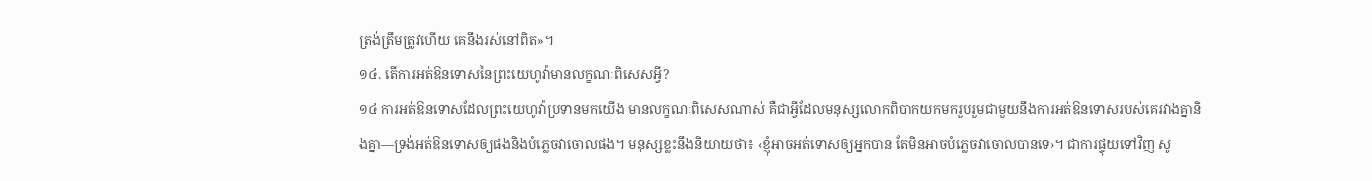ត្រង់ត្រឹមត្រូវហើយ គេនឹងរស់នៅពិត»។
១៤. តើការអត់ឱនទោសនៃព្រះយេហូវ៉ាមានលក្ខណៈពិសេសអ្វី?
១៤ ការអត់ឱនទោសដែលព្រះយេហូវ៉ាប្រទានមកយើង មានលក្ខណៈពិសេសណាស់ គឺជាអ្វីដែលមនុស្សលោកពិបាកយកមករួបរួមជាមួយនឹងការអត់ឱនទោសរបស់គេរវាងគ្នានិងគ្នា—ទ្រង់អត់ឱនទោសឲ្យផងនិងបំភ្លេចវាចោលផង។ មនុស្សខ្លះនឹងនិយាយថា៖ ‹ខ្ញុំអាចអត់ទោសឲ្យអ្នកបាន តែមិនអាចបំភ្លេចវាចោលបានទេ›។ ជាការផ្ទុយទៅវិញ សូ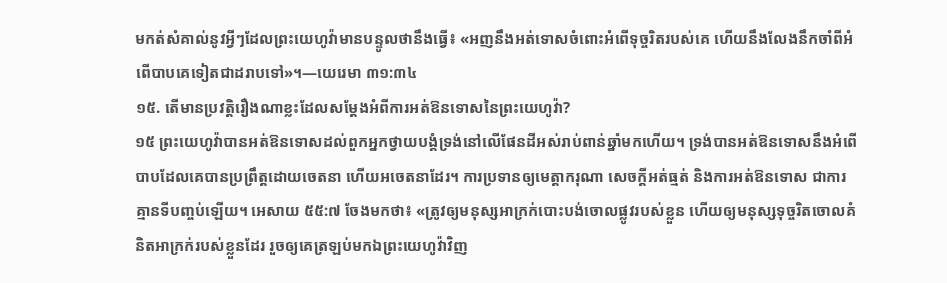មកត់សំគាល់នូវអ្វីៗដែលព្រះយេហូវ៉ាមានបន្ទូលថានឹងធ្វើ៖ «អញនឹងអត់ទោសចំពោះអំពើទុច្ចរិតរបស់គេ ហើយនឹងលែងនឹកចាំពីអំពើបាបគេទៀតជាដរាបទៅ»។—យេរេមា ៣១:៣៤
១៥. តើមានប្រវត្ដិរឿងណាខ្លះដែលសម្ដែងអំពីការអត់ឱនទោសនៃព្រះយេហូវ៉ា?
១៥ ព្រះយេហូវ៉ាបានអត់ឱនទោសដល់ពួកអ្នកថ្វាយបង្គំទ្រង់នៅលើផែនដីអស់រាប់ពាន់ឆ្នាំមកហើយ។ ទ្រង់បានអត់ឱនទោសនឹងអំពើបាបដែលគេបានប្រព្រឹត្តដោយចេតនា ហើយអចេតនាដែរ។ ការប្រទានឲ្យមេត្ដាករុណា សេចក្ដីអត់ធ្មត់ និងការអត់ឱនទោស ជាការគ្មានទីបញ្ចប់ឡើយ។ អេសាយ ៥៥:៧ ចែងមកថា៖ «ត្រូវឲ្យមនុស្សអាក្រក់បោះបង់ចោលផ្លូវរបស់ខ្លួន ហើយឲ្យមនុស្សទុច្ចរិតចោលគំនិតអាក្រក់របស់ខ្លួនដែរ រួចឲ្យគេត្រឡប់មកឯព្រះយេហូវ៉ាវិញ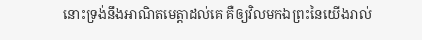នោះទ្រង់នឹងអាណិតមេត្ដាដល់គេ គឺឲ្យវិលមកឯព្រះនៃយើងរាល់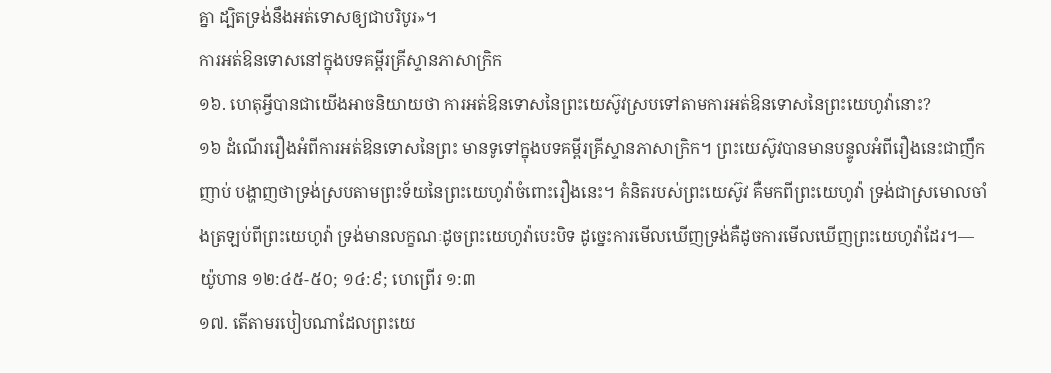គ្នា ដ្បិតទ្រង់នឹងអត់ទោសឲ្យជាបរិបូរ»។
ការអត់ឱនទោសនៅក្នុងបទគម្ពីរគ្រីស្ទានភាសាក្រិក
១៦. ហេតុអ្វីបានជាយើងអាចនិយាយថា ការអត់ឱនទោសនៃព្រះយេស៊ូវស្របទៅតាមការអត់ឱនទោសនៃព្រះយេហូវ៉ានោះ?
១៦ ដំណើររឿងអំពីការអត់ឱនទោសនៃព្រះ មានទូទៅក្នុងបទគម្ពីរគ្រីស្ទានភាសាក្រិក។ ព្រះយេស៊ូវបានមានបន្ទូលអំពីរឿងនេះជាញឹកញាប់ បង្ហាញថាទ្រង់ស្របតាមព្រះទ័យនៃព្រះយេហូវ៉ាចំពោះរឿងនេះ។ គំនិតរបស់ព្រះយេស៊ូវ គឺមកពីព្រះយេហូវ៉ា ទ្រង់ជាស្រមោលចាំងត្រឡប់ពីព្រះយេហូវ៉ា ទ្រង់មានលក្ខណៈដូចព្រះយេហូវ៉ាបេះបិទ ដូច្នេះការមើលឃើញទ្រង់គឺដូចការមើលឃើញព្រះយេហូវ៉ាដែរ។—យ៉ូហាន ១២:៤៥-៥០; ១៤:៩; ហេព្រើរ ១:៣
១៧. តើតាមរបៀបណាដែលព្រះយេ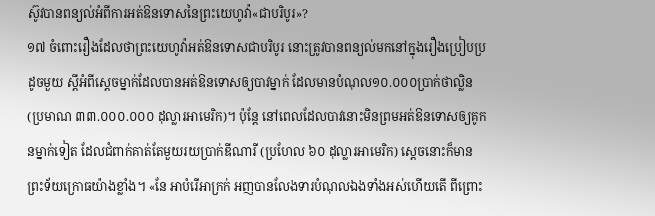ស៊ូវបានពន្យល់អំពីការអត់ឱនទោសនៃព្រះយេហូវ៉ា«ជាបរិបូរ»?
១៧ ចំពោះរឿងដែលថាព្រះយេហូវ៉ាអត់ឱនទោសជាបរិបូរ នោះត្រូវបានពន្យល់មកនៅក្នុងរឿងប្រៀបប្រដូចមួយ ស្តីអំពីស្តេចម្នាក់ដែលបានអត់ឱនទោសឲ្យបាវម្នាក់ ដែលមានបំណុល១០.០០០ប្រាក់ថាល្លិន (ប្រមាណ ៣៣.០០០.០០០ ដុល្លារអាមេរិក)។ ប៉ុន្តែ នៅពេលដែលបាវនោះមិនព្រមអត់ឱនទោសឲ្យគូកនម្នាក់ទៀត ដែលជំពាក់គាត់តែមួយរយប្រាក់ឌីណារី (ប្រហែល ៦០ ដុល្លារអាមេរិក) ស្តេចនោះក៏មានព្រះទ័យក្រោធយ៉ាងខ្លាំង។ «នែ អាបំរើអាក្រក់ អញបានលែងទារបំណុលឯងទាំងអស់ហើយតើ ពីព្រោះ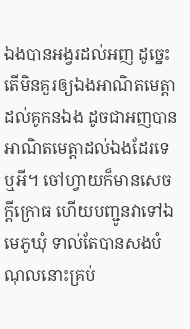ឯងបានអង្វរដល់អញ ដូច្នេះ តើមិនគួរឲ្យឯងអាណិតមេត្ដាដល់គូកនឯង ដូចជាអញបានអាណិតមេត្ដាដល់ឯងដែរទេឬអី។ ចៅហ្វាយក៏មានសេចក្ដីក្រោធ ហើយបញ្ជូនវាទៅឯមេភូឃុំ ទាល់តែបានសងបំណុលនោះគ្រប់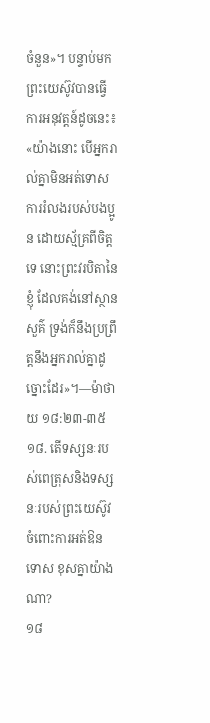ចំនួន»។ បន្ទាប់មក ព្រះយេស៊ូវបានធ្វើការអនុវត្តន៍ដូចនេះ៖ «យ៉ាងនោះ បើអ្នករាល់គ្នាមិនអត់ទោសការរំលងរបស់បងប្អូន ដោយស្ម័គ្រពីចិត្តទេ នោះព្រះវរបិតានៃខ្ញុំ ដែលគង់នៅស្ថានសួគ៌ ទ្រង់ក៏នឹងប្រព្រឹត្តនឹងអ្នករាល់គ្នាដូច្នោះដែរ»។—ម៉ាថាយ ១៨:២៣-៣៥
១៨. តើទស្សនៈរបស់ពេត្រុសនិងទស្សនៈរបស់ព្រះយេស៊ូវចំពោះការអត់ឱនទោស ខុសគ្នាយ៉ាងណា?
១៨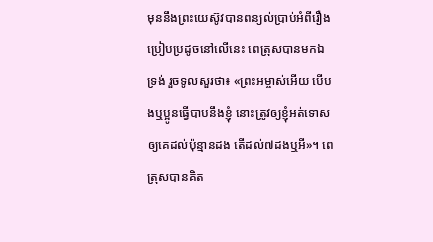មុននឹងព្រះយេស៊ូវបានពន្យល់ប្រាប់អំពីរឿងប្រៀបប្រដូចនៅលើនេះ ពេត្រុសបានមកឯទ្រង់ រួចទូលសួរថា៖ «ព្រះអម្ចាស់អើយ បើបងឬប្អូនធ្វើបាបនឹងខ្ញុំ នោះត្រូវឲ្យខ្ញុំអត់ទោសឲ្យគេដល់ប៉ុន្មានដង តើដល់៧ដងឬអី»។ ពេត្រុសបានគិត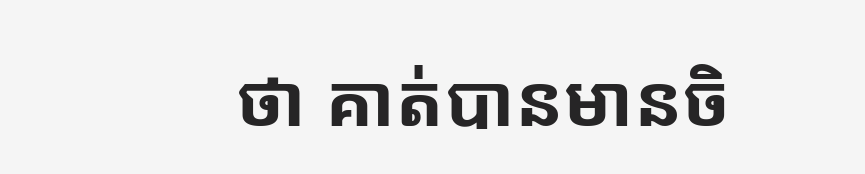ថា គាត់បានមានចិ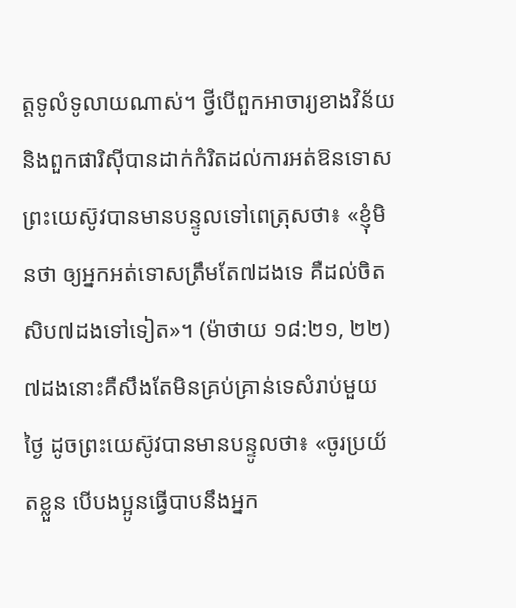ត្តទូលំទូលាយណាស់។ ថ្វីបើពួកអាចារ្យខាងវិន័យនិងពួកផារិស៊ីបានដាក់កំរិតដល់ការអត់ឱនទោស ព្រះយេស៊ូវបានមានបន្ទូលទៅពេត្រុសថា៖ «ខ្ញុំមិនថា ឲ្យអ្នកអត់ទោសត្រឹមតែ៧ដងទេ គឺដល់ចិតសិប៧ដងទៅទៀត»។ (ម៉ាថាយ ១៨:២១, ២២) ៧ដងនោះគឺសឹងតែមិនគ្រប់គ្រាន់ទេសំរាប់មួយថ្ងៃ ដូចព្រះយេស៊ូវបានមានបន្ទូលថា៖ «ចូរប្រយ័តខ្លួន បើបងប្អូនធ្វើបាបនឹងអ្នក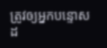ត្រូវឲ្យអ្នកបន្ទោសដ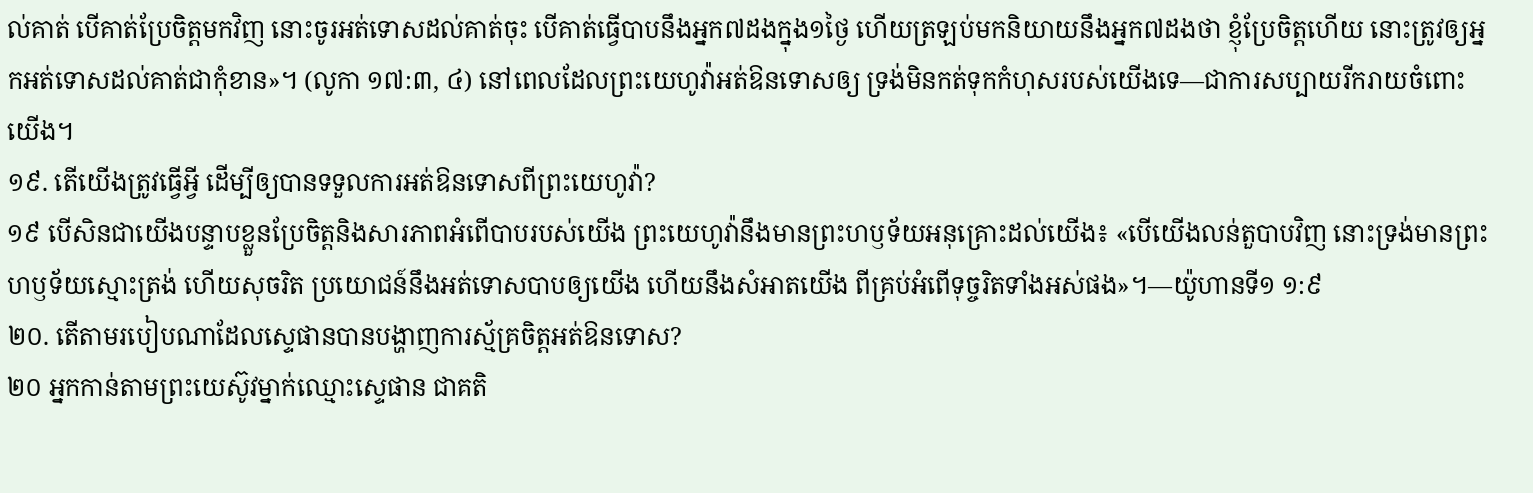ល់គាត់ បើគាត់ប្រែចិត្តមកវិញ នោះចូរអត់ទោសដល់គាត់ចុះ បើគាត់ធ្វើបាបនឹងអ្នក៧ដងក្នុង១ថ្ងៃ ហើយត្រឡប់មកនិយាយនឹងអ្នក៧ដងថា ខ្ញុំប្រែចិត្តហើយ នោះត្រូវឲ្យអ្នកអត់ទោសដល់គាត់ជាកុំខាន»។ (លូកា ១៧:៣, ៤) នៅពេលដែលព្រះយេហូវ៉ាអត់ឱនទោសឲ្យ ទ្រង់មិនកត់ទុកកំហុសរបស់យើងទេ—ជាការសប្បាយរីករាយចំពោះយើង។
១៩. តើយើងត្រូវធ្វើអ្វី ដើម្បីឲ្យបានទទួលការអត់ឱនទោសពីព្រះយេហូវ៉ា?
១៩ បើសិនជាយើងបន្ទាបខ្លួនប្រែចិត្តនិងសារភាពអំពើបាបរបស់យើង ព្រះយេហូវ៉ានឹងមានព្រះហឫទ័យអនុគ្រោះដល់យើង៖ «បើយើងលន់តួបាបវិញ នោះទ្រង់មានព្រះហឫទ័យស្មោះត្រង់ ហើយសុចរិត ប្រយោជន៍នឹងអត់ទោសបាបឲ្យយើង ហើយនឹងសំអាតយើង ពីគ្រប់អំពើទុច្ចរិតទាំងអស់ផង»។—យ៉ូហានទី១ ១:៩
២០. តើតាមរបៀបណាដែលស្ទេផានបានបង្ហាញការស្ម័គ្រចិត្តអត់ឱនទោស?
២០ អ្នកកាន់តាមព្រះយេស៊ូវម្នាក់ឈ្មោះស្ទេផាន ជាគតិ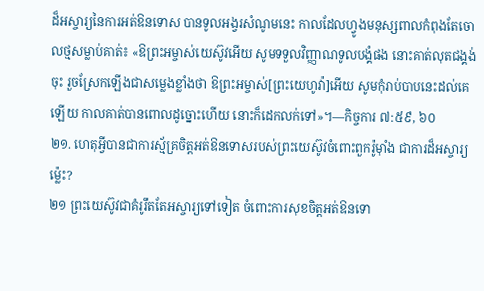ដ៏អស្ចារ្យនៃការអត់ឱនទោស បានទូលអង្វរសំណូមនេះ កាលដែលហ្វូងមនុស្សពាលកំពុងតែចោលថ្មសម្លាប់គាត់៖ «ឱព្រះអម្ចាស់យេស៊ូវអើយ សូមទទួលវិញ្ញាណទូលបង្គំផង នោះគាត់លុតជង្គង់ចុះ រួចស្រែកឡើងជាសម្លេងខ្លាំងថា ឱព្រះអម្ចាស់[ព្រះយេហូវ៉ា]អើយ សូមកុំរាប់បាបនេះដល់គេឡើយ កាលគាត់បានពោលដូច្នោះហើយ នោះក៏ដេកលក់ទៅ»។—កិច្ចការ ៧:៥៩, ៦០
២១. ហេតុអ្វីបានជាការស្ម័គ្រចិត្តអត់ឱនទោសរបស់ព្រះយេស៊ូវចំពោះពួករ៉ូម៉ាំង ជាការដ៏អស្ចារ្យម្ល៉េះ?
២១ ព្រះយេស៊ូវជាគំរូរឹតតែអស្ចារ្យទៅទៀត ចំពោះការសុខចិត្តអត់ឱនទោ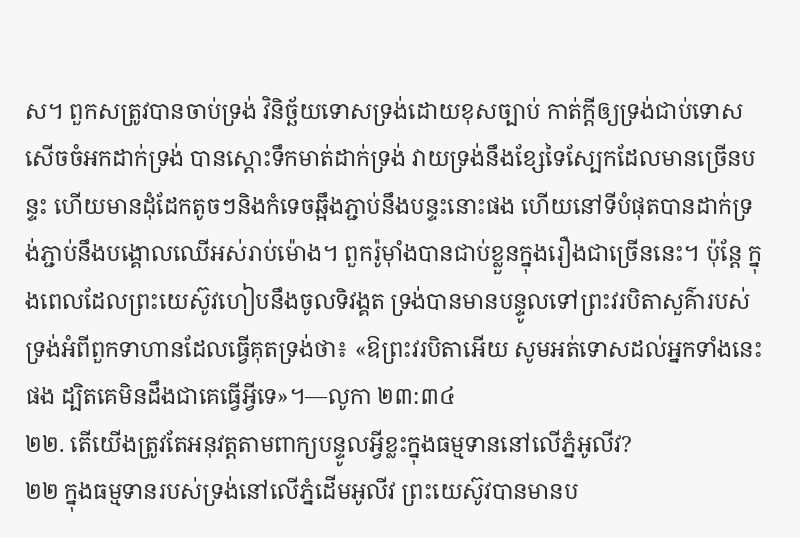ស។ ពួកសត្រូវបានចាប់ទ្រង់ វិនិច្ឆ័យទោសទ្រង់ដោយខុសច្បាប់ កាត់ក្ដីឲ្យទ្រង់ជាប់ទោស សើចចំអកដាក់ទ្រង់ បានស្ដោះទឹកមាត់ដាក់ទ្រង់ វាយទ្រង់នឹងខ្សែទៃស្បែកដែលមានច្រើនបន្ទះ ហើយមានដុំដែកតូចៗនិងកំទេចឆ្អឹងភ្ជាប់នឹងបន្ទះនោះផង ហើយនៅទីបំផុតបានដាក់ទ្រង់ភ្ជាប់នឹងបង្គោលឈើអស់រាប់ម៉ោង។ ពួករ៉ូម៉ាំងបានជាប់ខ្លួនក្នុងរឿងជាច្រើននេះ។ ប៉ុន្តែ ក្នុងពេលដែលព្រះយេស៊ូវហៀបនឹងចូលទិវង្គត ទ្រង់បានមានបន្ទូលទៅព្រះវរបិតាសួគ៌ារបស់ទ្រង់អំពីពួកទាហានដែលធ្វើគុតទ្រង់ថា៖ «ឱព្រះវរបិតាអើយ សូមអត់ទោសដល់អ្នកទាំងនេះផង ដ្បិតគេមិនដឹងជាគេធ្វើអ្វីទេ»។—លូកា ២៣:៣៤
២២. តើយើងត្រូវតែអនុវត្តតាមពាក្យបន្ទូលអ្វីខ្លះក្នុងធម្មទាននៅលើភ្នំអូលីវ?
២២ ក្នុងធម្មទានរបស់ទ្រង់នៅលើភ្នំដើមអូលីវ ព្រះយេស៊ូវបានមានប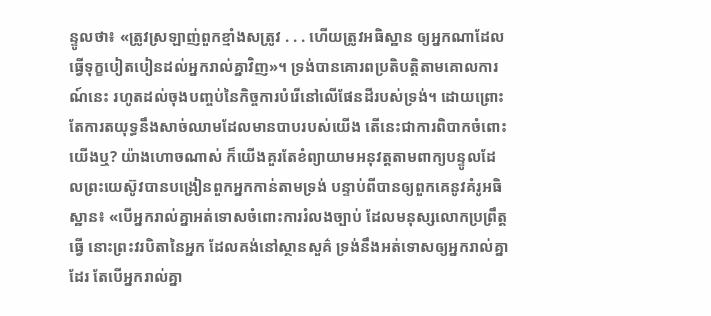ន្ទូលថា៖ «ត្រូវស្រឡាញ់ពួកខ្មាំងសត្រូវ . . . ហើយត្រូវអធិស្ឋាន ឲ្យអ្នកណាដែលធ្វើទុក្ខបៀតបៀនដល់អ្នករាល់គ្នាវិញ»។ ទ្រង់បានគោរពប្រតិបត្ដិតាមគោលការណ៍នេះ រហូតដល់ចុងបញ្ចប់នៃកិច្ចការបំរើនៅលើផែនដីរបស់ទ្រង់។ ដោយព្រោះតែការតយុទ្ធនឹងសាច់ឈាមដែលមានបាបរបស់យើង តើនេះជាការពិបាកចំពោះយើងឬ? យ៉ាងហោចណាស់ ក៏យើងគួរតែខំព្យាយាមអនុវត្តតាមពាក្យបន្ទូលដែលព្រះយេស៊ូវបានបង្រៀនពួកអ្នកកាន់តាមទ្រង់ បន្ទាប់ពីបានឲ្យពួកគេនូវគំរូអធិស្ឋាន៖ «បើអ្នករាល់គ្នាអត់ទោសចំពោះការរំលងច្បាប់ ដែលមនុស្សលោកប្រព្រឹត្តធ្វើ នោះព្រះវរបិតានៃអ្នក ដែលគង់នៅស្ថានសួគ៌ ទ្រង់នឹងអត់ទោសឲ្យអ្នករាល់គ្នាដែរ តែបើអ្នករាល់គ្នា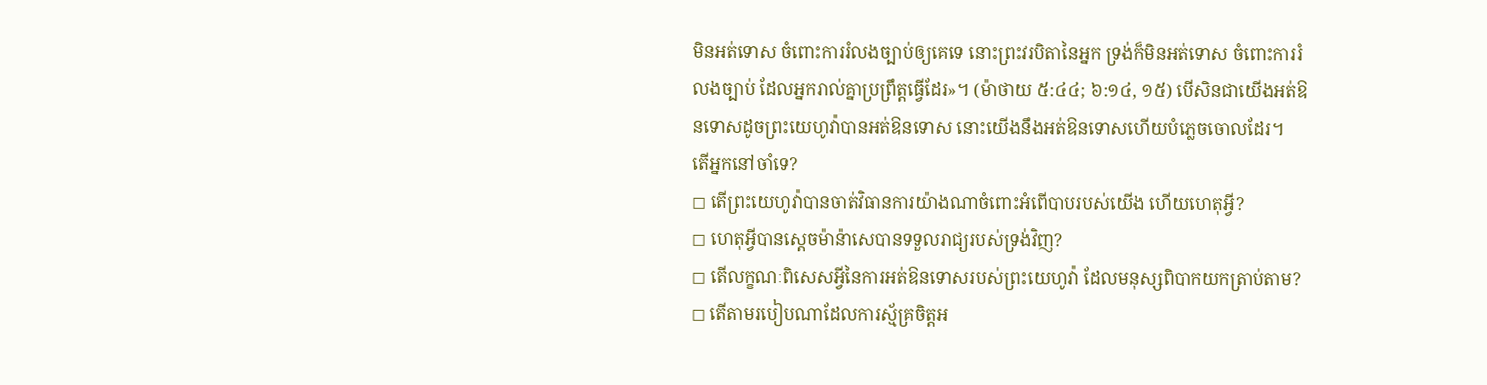មិនអត់ទោស ចំពោះការរំលងច្បាប់ឲ្យគេទេ នោះព្រះវរបិតានៃអ្នក ទ្រង់ក៏មិនអត់ទោស ចំពោះការរំលងច្បាប់ ដែលអ្នករាល់គ្នាប្រព្រឹត្តធ្វើដែរ»។ (ម៉ាថាយ ៥:៤៤; ៦:១៤, ១៥) បើសិនជាយើងអត់ឱនទោសដូចព្រះយេហូវ៉ាបានអត់ឱនទោស នោះយើងនឹងអត់ឱនទោសហើយបំភ្លេចចោលដែរ។
តើអ្នកនៅចាំទេ?
◻ តើព្រះយេហូវ៉ាបានចាត់វិធានការយ៉ាងណាចំពោះអំពើបាបរបស់យើង ហើយហេតុអ្វី?
◻ ហេតុអ្វីបានស្តេចម៉ាន៉ាសេបានទទួលរាជ្យរបស់ទ្រង់វិញ?
◻ តើលក្ខណៈពិសេសអ្វីនៃការអត់ឱនទោសរបស់ព្រះយេហូវ៉ា ដែលមនុស្សពិបាកយកត្រាប់តាម?
◻ តើតាមរបៀបណាដែលការស្ម័គ្រចិត្តអ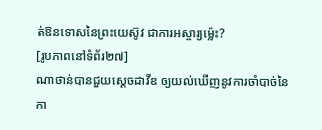ត់ឱនទោសនៃព្រះយេស៊ូវ ជាការអស្ចារ្យម្ល៉េះ?
[រូបភាពនៅទំព័រ២៧]
ណាថាន់បានជួយស្តេចដាវីឌ ឲ្យយល់ឃើញនូវការចាំបាច់នៃ កា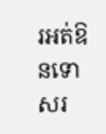រអត់ឱនទោសរ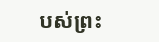បស់ព្រះ